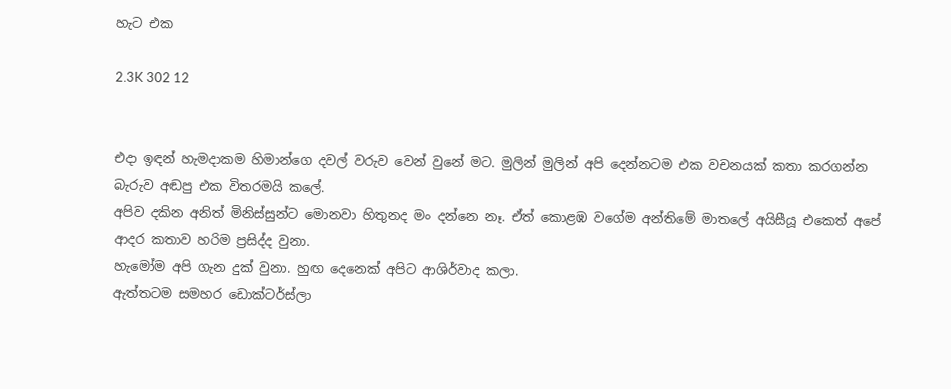හැට එක

2.3K 302 12


එදා ඉඳන් හැමදාකම හිමාන්ගෙ දවල් වරුව වෙන් වුනේ මට. මුලින් මුලින් අපි දෙන්නටම එක වචනයක් කතා කරගන්න බැරුව අඬපු එක විතරමයි කලේ.
අපිව දකින අනිත් මිනිස්සුන්ට මොනවා හිතුනද මං දන්නෙ නෑ. ඒත් කොළඹ වගේම අන්තිමේ මාතලේ අයිසීයූ එකෙත් අපේ ආදර කතාව හරිම ප්‍රසිද්ද වුනා.
හැමෝම අපි ගැන දුක් වුනා. හුඟ දෙනෙක් අපිට ආශිර්වාද කලා.
ඇත්තටම සමහර ඩොක්ටර්ස්ලා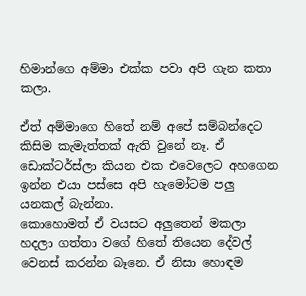හිමාන්ගෙ අම්මා එක්ක පවා අපි ගැන කතා කලා.

ඒත් අම්මාගෙ හිතේ නම් අපේ සම්බන්දෙට කිසිම කැමැත්තක් ඇති වුනේ නෑ. ඒ ඩොක්ටර්ස්ලා කියන එක එවෙලෙට අහගෙන ඉන්න එයා පස්සෙ අපි හැමෝටම පලු යනකල් බැන්නා.
කොහොමත් ඒ වයසට අලුතෙන් මකලා හදලා ගත්තා වගේ හිතේ තියෙන දේවල් වෙනස් කරන්න බෑනෙ. ඒ නිසා හොඳම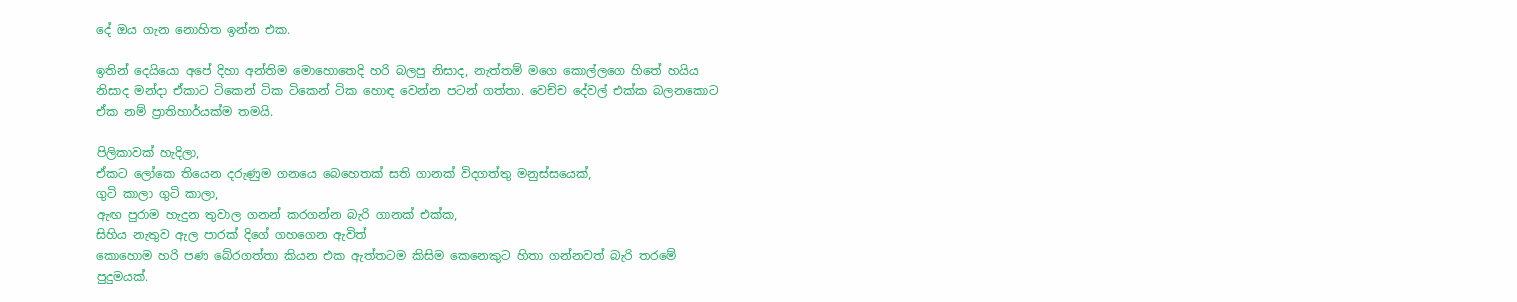දේ ඔය ගැන නොහිත ඉන්න එක.

ඉතින් දෙයියො අපේ දිහා අන්තිම මොහොතෙදි හරි බලපු නිසාද, නැත්තම් මගෙ කොල්ලගෙ හිතේ හයිය නිසාද මන්දා ඒකාට ටිකෙන් ටික ටිකෙන් ටික හොඳ වෙන්න පටන් ගත්තා. වෙච්ච දේවල් එක්ක බලනකොට ඒක නම් ප්‍රාතිහාර්යක්ම තමයි.

පිලිකාවක් හැදිලා,
ඒකට ලෝකෙ තියෙන දරුණුම ගනයෙ බෙහෙතක් සති ගානක් විදගත්තු මනුස්සයෙක්,
ගුටි කාලා ගුටි කාලා,
ඇඟ පුරාම හැදුන තුවාල ගනන් කරගන්න බැරි ගානක් එක්ක,
සිහිය නැතුව ඇල පාරක් දිගේ ගහගෙන ඇවිත්
කොහොම හරි පණ බේරගත්තා කියන එක ඇත්තටම කිසිම කෙනෙකුට හිතා ගන්නවත් බැරි තරමේ පුදුමයක්.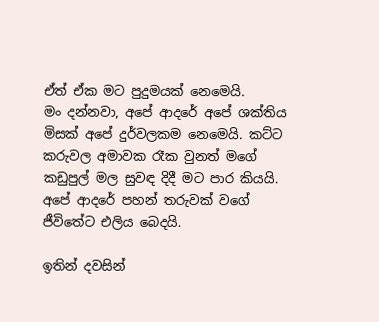ඒත් ඒක මට පුදුමයක් නෙමෙයි.
මං දන්නවා, අපේ ආදරේ අපේ ශක්තිය මිසක් අපේ දුර්වලකම නෙමෙයි. කට්ට කරුවල අමාවක රෑක වුනත් මගේ කඩුපුල් මල සුවඳ දිදී මට පාර කියයි. අපේ ආදරේ පහන් තරුවක් වගේ ජීවිතේට එලිය බෙදයි.

ඉතින් දවසින්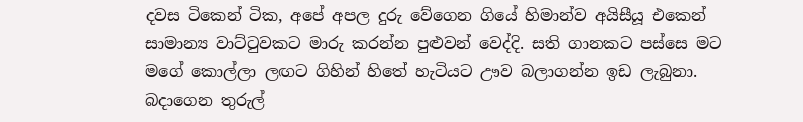දවස ටිකෙන් ටික, අපේ අපල දුරු වේගෙන ගියේ හිමාන්ව අයිසීයූ එකෙන් සාමාන්‍ය වාට්ටුවකට මාරු කරන්න පුළුවන් වෙද්දි. සති ගානකට පස්සෙ මට මගේ කොල්ලා ලඟට ගිහින් හිතේ හැටියට ඌව බලාගන්න ඉඩ ලැබුනා. බදාගෙන තුරුල්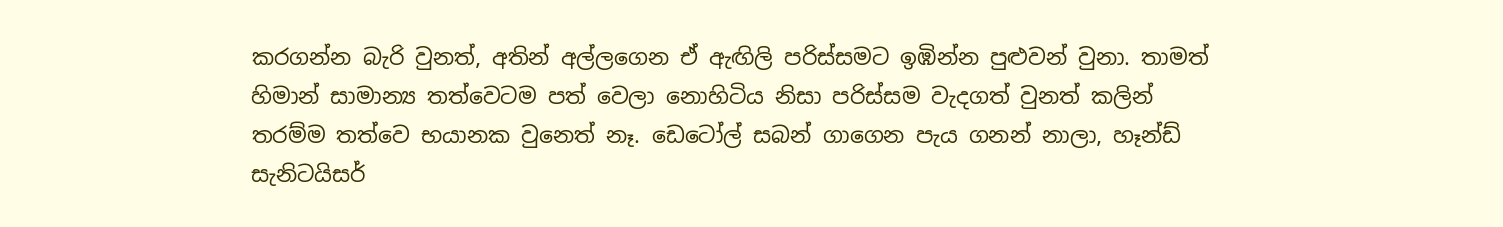කරගන්න බැරි වුනත්, අතින් අල්ලගෙන ඒ ඇඟිලි පරිස්සමට ඉඹින්න පුළුවන් වුනා. තාමත් හිමාන් සාමාන්‍ය තත්වෙටම පත් වෙලා නොහිටිය නිසා පරිස්සම වැදගත් වුනත් කලින් තරම්ම තත්වෙ භයානක වුනෙත් නෑ. ඩෙටෝල් සබන් ගාගෙන පැය ගනන් නාලා, හෑන්ඩ් සැනිටයිසර්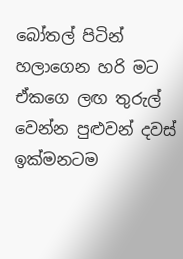බෝතල් පිටින් හලාගෙන හරි මට ඒකගෙ ලඟ තුරුල් වෙන්න පුළුවන් දවස් ඉක්මනටම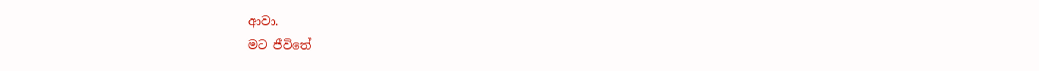ආවා.
මට ජීවිතේ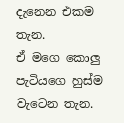දැනෙන එකම තැන.
ඒ මගෙ කොලු පැටියගෙ හුස්ම වැටෙන තැන.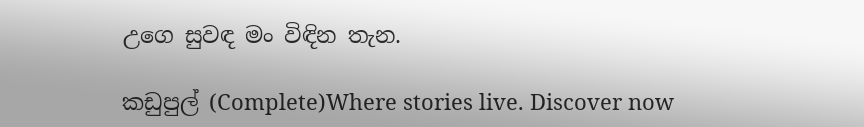උගෙ සුවඳ මං විඳින තැන.

කඩුපුල් (Complete)Where stories live. Discover now